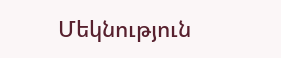Մեկնություն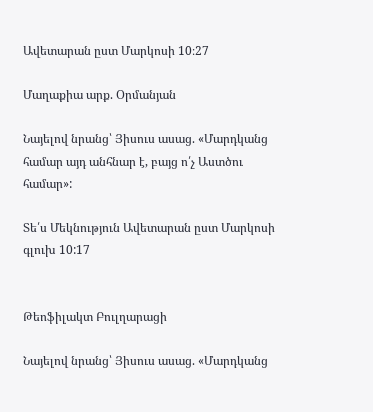Ավետարան ըստ Մարկոսի 10։27

Մաղաքիա արք. Օրմանյան

Նայելով նրանց՝ Յիսուս ասաց. «Մարդկանց համար այդ անհնար է, բայց ո՛չ Աստծու համար»:

Տե՛ս Մեկնություն Ավետարան ըստ Մարկոսի գլուխ 10:17


Թեոֆիլակտ Բուլղարացի

Նայելով նրանց՝ Յիսուս ասաց. «Մարդկանց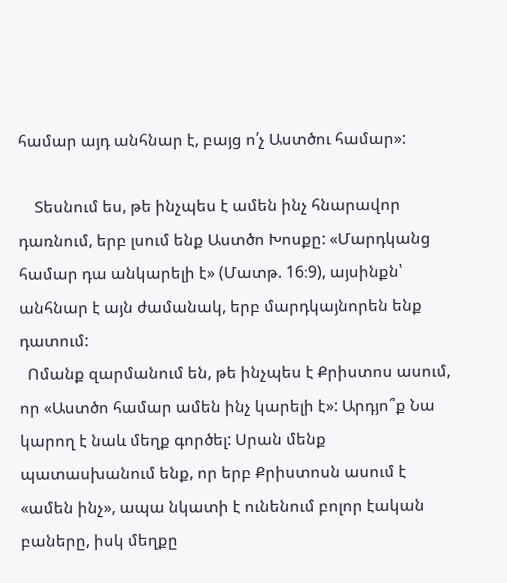համար այդ անհնար է, բայց ո՛չ Աստծու համար»:

    Տեսնում ես, թե ինչպես է ամեն ինչ հնարավոր դառնում, երբ լսում ենք Աստծո Խոսքը: «Մարդկանց համար դա անկարելի է» (Մատթ. 16։9), այսինքն՝ անհնար է այն ժամանակ, երբ մարդկայնորեն ենք դատում:
  Ոմանք զարմանում են, թե ինչպես է Քրիստոս ասում,  որ «Աստծո համար ամեն ինչ կարելի է»: Արդյո՞ք Նա կարող է նաև մեղք գործել: Սրան մենք պատասխանում ենք, որ երբ Քրիստոսն ասում է «ամեն ինչ», ապա նկատի է ունենում բոլոր էական բաները, իսկ մեղքը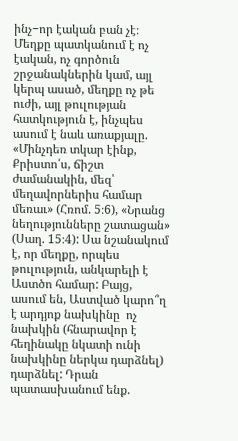ինչ−որ էական բան չէ։ Մեղքը պատկանում է ոչ էական, ոչ գործուն շրջանակներին կամ, այլ կերպ ասած, մեղքը ոչ թե ուժի, այլ թուլության հատկություն է, ինչպես ասում է նաև առաքյալը. «Մինչդեռ տկար էինք, Քրիստո՛ս, ճիշտ ժամանակին, մեզ՝ մեղավորներիս համար մեռաւ» (Հռոմ. 5։6), «Նրանց նեղությունները շատացան» (Սաղ. 15։4): Սա նշանակում է, որ մեղքը, որպես թուլություն, անկարելի է Աստծո համար: Բայց, ասում են, Աստված կարո՞ղ է արդյոք նախկինը  ոչ նախկին (հնարավոր է հեղինակը նկատի ունի  նախկինը ներկա դարձնել) դարձնել: Դրան պատասխանում ենք.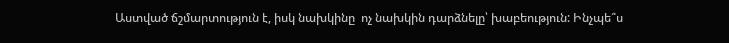Աստված ճշմարտություն է, իսկ նախկինը  ոչ նախկին դարձնելը՝ խաբեություն: Ինչպե՞ս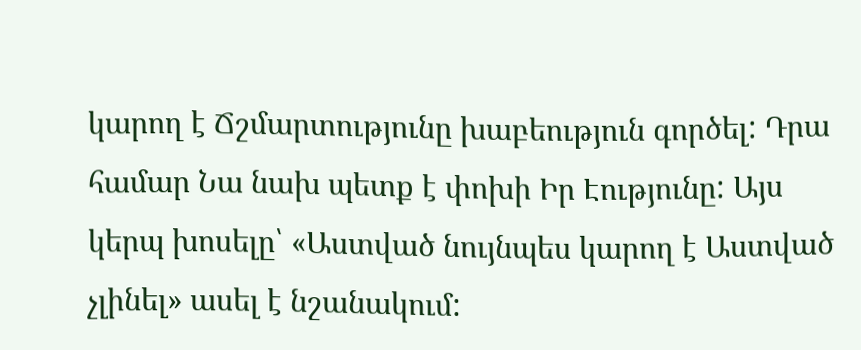կարող է Ճշմարտությունը խաբեություն գործել: Դրա համար Նա նախ պետք է փոխի Իր Էությունը: Այս կերպ խոսելը՝ «Աստված նույնպես կարող է Աստված չլինել» ասել է նշանակում: